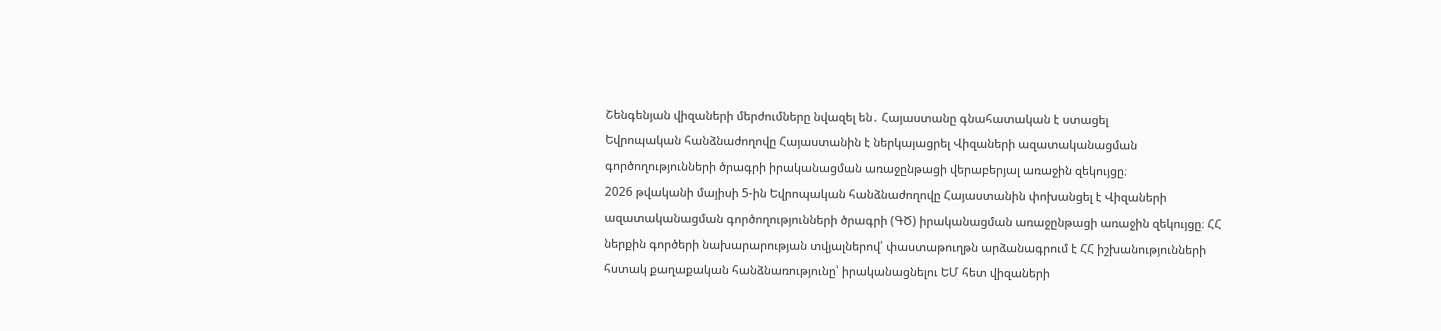Շենգենյան վիզաների մերժումները նվազել են․ Հայաստանը գնահատական է ստացել
Եվրոպական հանձնաժողովը Հայաստանին է ներկայացրել Վիզաների ազատականացման գործողությունների ծրագրի իրականացման առաջընթացի վերաբերյալ առաջին զեկույցը։
2026 թվականի մայիսի 5-ին Եվրոպական հանձնաժողովը Հայաստանին փոխանցել է Վիզաների ազատականացման գործողությունների ծրագրի (ԳԾ) իրականացման առաջընթացի առաջին զեկույցը։ ՀՀ ներքին գործերի նախարարության տվյալներով՝ փաստաթուղթն արձանագրում է ՀՀ իշխանությունների հստակ քաղաքական հանձնառությունը՝ իրականացնելու ԵՄ հետ վիզաների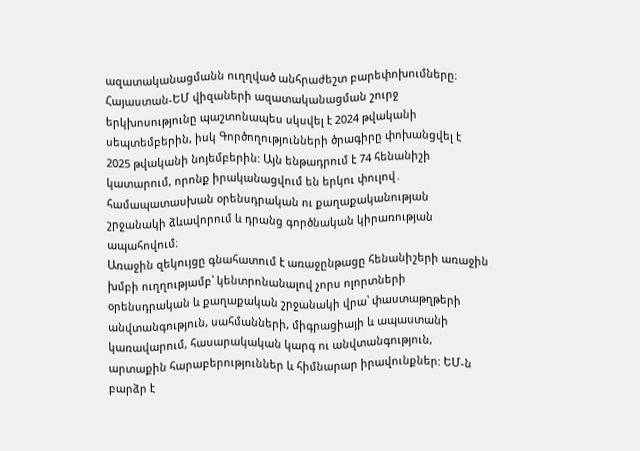ազատականացմանն ուղղված անհրաժեշտ բարեփոխումները։
Հայաստան-ԵՄ վիզաների ազատականացման շուրջ երկխոսությունը պաշտոնապես սկսվել է 2024 թվականի սեպտեմբերին, իսկ Գործողությունների ծրագիրը փոխանցվել է 2025 թվականի նոյեմբերին: Այն ենթադրում է 74 հենանիշի կատարում, որոնք իրականացվում են երկու փուլով․ համապատասխան օրենսդրական ու քաղաքականության շրջանակի ձևավորում և դրանց գործնական կիրառության ապահովում։
Առաջին զեկույցը գնահատում է առաջընթացը հենանիշերի առաջին խմբի ուղղությամբ՝ կենտրոնանալով չորս ոլորտների օրենսդրական և քաղաքական շրջանակի վրա՝ փաստաթղթերի անվտանգություն, սահմանների, միգրացիայի և ապաստանի կառավարում, հասարակական կարգ ու անվտանգություն, արտաքին հարաբերություններ և հիմնարար իրավունքներ: ԵՄ-ն բարձր է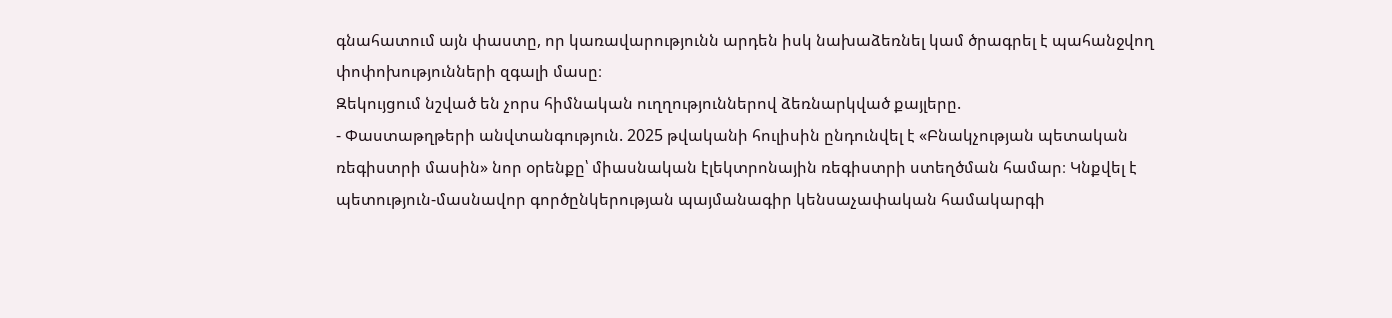գնահատում այն փաստը, որ կառավարությունն արդեն իսկ նախաձեռնել կամ ծրագրել է պահանջվող փոփոխությունների զգալի մասը։
Զեկույցում նշված են չորս հիմնական ուղղություններով ձեռնարկված քայլերը.
- Փաստաթղթերի անվտանգություն. 2025 թվականի հուլիսին ընդունվել է «Բնակչության պետական ռեգիստրի մասին» նոր օրենքը՝ միասնական էլեկտրոնային ռեգիստրի ստեղծման համար։ Կնքվել է պետություն-մասնավոր գործընկերության պայմանագիր կենսաչափական համակարգի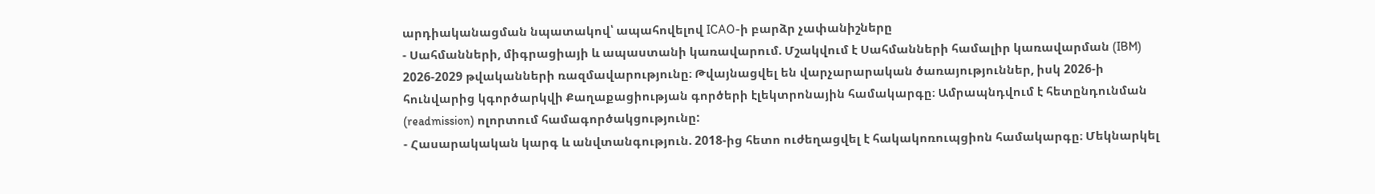արդիականացման նպատակով՝ ապահովելով ICAO-ի բարձր չափանիշները
- Սահմանների, միգրացիայի և ապաստանի կառավարում. Մշակվում է Սահմանների համալիր կառավարման (IBM) 2026-2029 թվականների ռազմավարությունը։ Թվայնացվել են վարչարարական ծառայություններ, իսկ 2026-ի հունվարից կգործարկվի Քաղաքացիության գործերի էլեկտրոնային համակարգը։ Ամրապնդվում է հետընդունման (readmission) ոլորտում համագործակցությունը:
- Հասարակական կարգ և անվտանգություն. 2018-ից հետո ուժեղացվել է հակակոռուպցիոն համակարգը։ Մեկնարկել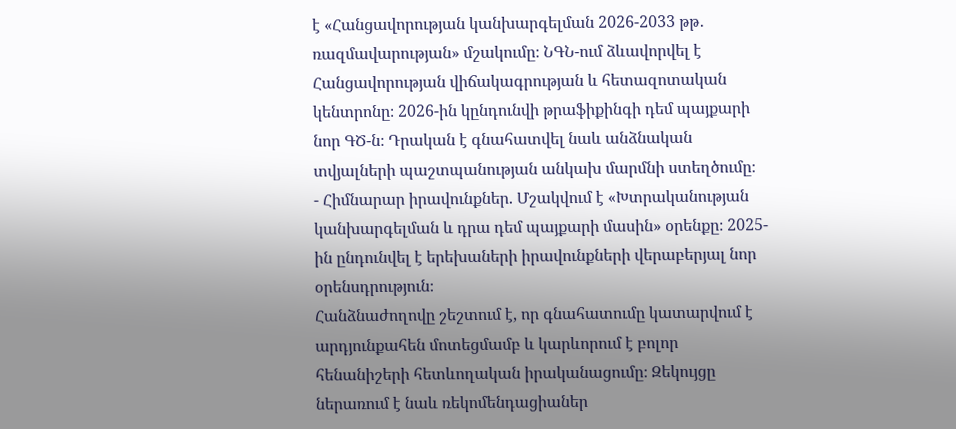է «Հանցավորության կանխարգելման 2026-2033 թթ․ ռազմավարության» մշակումը։ ՆԳՆ-ում ձևավորվել է Հանցավորության վիճակագրության և հետազոտական կենտրոնը։ 2026-ին կընդունվի թրաֆիքինգի դեմ պայքարի նոր ԳԾ-ն։ Դրական է գնահատվել նաև անձնական տվյալների պաշտպանության անկախ մարմնի ստեղծումը։
- Հիմնարար իրավունքներ. Մշակվում է «Խտրականության կանխարգելման և դրա դեմ պայքարի մասին» օրենքը։ 2025-ին ընդունվել է երեխաների իրավունքների վերաբերյալ նոր օրենսդրություն։
Հանձնաժողովը շեշտում է, որ գնահատումը կատարվում է արդյունքահեն մոտեցմամբ և կարևորում է բոլոր հենանիշերի հետևողական իրականացումը։ Զեկույցը ներառում է նաև ռեկոմենդացիաներ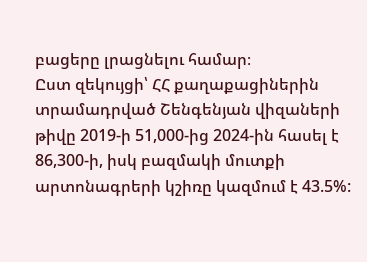բացերը լրացնելու համար։
Ըստ զեկույցի՝ ՀՀ քաղաքացիներին տրամադրված Շենգենյան վիզաների թիվը 2019-ի 51,000-ից 2024-ին հասել է 86,300-ի, իսկ բազմակի մուտքի արտոնագրերի կշիռը կազմում է 43.5%: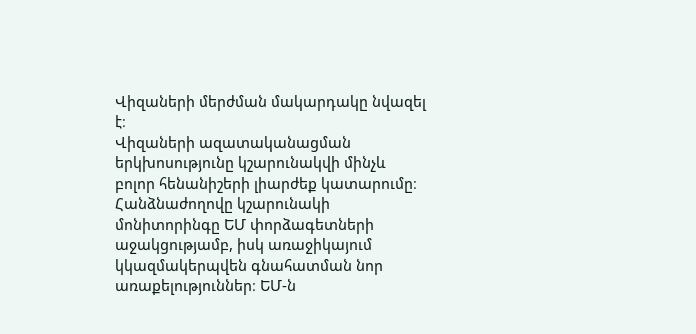Վիզաների մերժման մակարդակը նվազել է։
Վիզաների ազատականացման երկխոսությունը կշարունակվի մինչև բոլոր հենանիշերի լիարժեք կատարումը։ Հանձնաժողովը կշարունակի մոնիտորինգը ԵՄ փորձագետների աջակցությամբ, իսկ առաջիկայում կկազմակերպվեն գնահատման նոր առաքելություններ։ ԵՄ-ն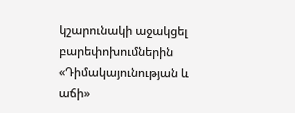կշարունակի աջակցել բարեփոխումներին «Դիմակայունության և աճի»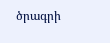ծրագրի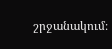շրջանակում։